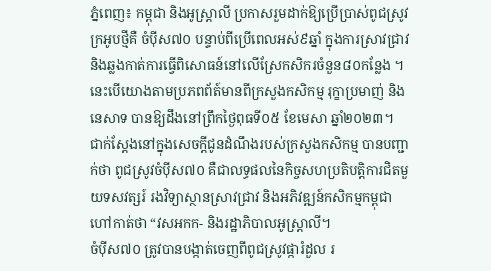ភ្នំពេញ៖ កម្ពុជា និងអូស្ដ្រាលី ប្រកាសរួមដាក់ឱ្យប្រើប្រាស់ពូជស្រូវក្រអូបថ្មីគឺ ចំប៉ីស៧០ បន្ទាប់ពីប្រើពេលអស់៩ឆ្នាំ ក្នុងការស្រាវជ្រាវ និងឆ្លងកាត់ការធ្វើពិសោធន៍នៅលើស្រែកសិករចំនួន៨០កន្លែង ។ នេះបេីយោងតាមប្រភពព័ត៍មានពីក្រសួងកសិកម្ម រុក្ខាប្រមាញ់ និងនេសាទ បានឱ្យដឹងនៅព្រឹកថ្ងៃពុធទី០៥ ខែមេសា ឆ្នាំ២០២៣។
ជាក់ស្ដែងនៅក្នុងសេចក្តីជូនដំណឹងរបស់ក្រសួងកសិកម្ម បានបញ្ជាក់ថា ពូជស្រូវចំប៉ីស៧០ គឺជាលទ្ធផលនៃកិច្ចសហប្រតិបត្តិការជិតមួយទសវត្សរ៍ រងវិទ្យាស្ថានស្រាវជ្រាវ និងអភិវឌ្ឍន៍កសិកម្មកម្ពុជា ហៅកាត់ថា “វសអកក- និងរដ្ឋាភិបាលអូស្ត្រាលី។
ចំប៉ីស៧០ ត្រូវបានបង្កាត់ចេញពីពូជស្រូវផ្ការំដួល រ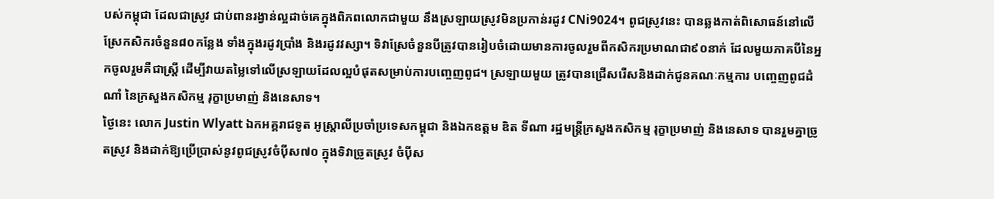បស់កម្ពុជា ដែលជាស្រូវ ជាប់ពានរង្វាន់ល្អដាច់គេក្នុងពិភពលោកជាមួយ នឹងស្រឡាយស្រូវមិនប្រកាន់រដូវ CNi9024។ ពូជស្រូវនេះ បានឆ្លងកាត់ពិសោធន៍នៅលើស្រែកសិករចំនួន៨០កន្លែង ទាំងក្នុងរដូវប្រាំង និងរដូវវស្សា។ ទិវាស្រែចំនួនបីត្រូវបានរៀបចំដោយមានការចូលរួមពីកសិករប្រមាណជា៩០នាក់ ដែលមួយភាគបីនៃអ្នកចូលរួមគឺជាស្ត្រី ដើម្បីវាយតម្លៃទៅលើស្រឡាយដែលល្អបំផុតសម្រាប់ការបញ្ចេញពូជ។ ស្រឡាយមួយ ត្រូវបានជ្រើសរើសនិងដាក់ជូនគណៈកម្មការ បញ្ចេញពូជដំណាំ នៃក្រសួងកសិកម្ម រុក្ខាប្រមាញ់ និងនេសាទ។
ថ្ងៃនេះ លោក Justin Wlyatt ឯកអគ្គរាជទូត អូស្ត្រាលីប្រចាំប្រទេសកម្ពុជា និងឯកឧត្តម ឌិត ទីណា រដ្ឋមន្ត្រីក្រសួងកសិកម្ម រុក្ខាប្រមាញ់ និងនេសាទ បានរួមគ្នាច្រូតស្រូវ និងដាក់ឱ្យប្រើប្រាស់នូវពូជស្រូវចំប៉ីស៧០ ក្នុងទិវាច្រូតស្រូវ ចំប៉ីស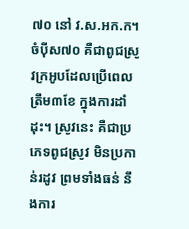៧០ នៅ វ.ស.អក.ក។
ចំប៉ីស៧០ គឺជាពូជស្រូវក្រអូបដែលប្រើពេលត្រឹម៣ខែ ក្នុងការដាំដុះ។ ស្រូវនេះ គឺជាប្រភេទពូជស្រូវ មិនប្រកាន់រដូវ ព្រមទាំងធន់ នឹងការ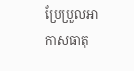ប្រែប្រួលអាកាសធាតុ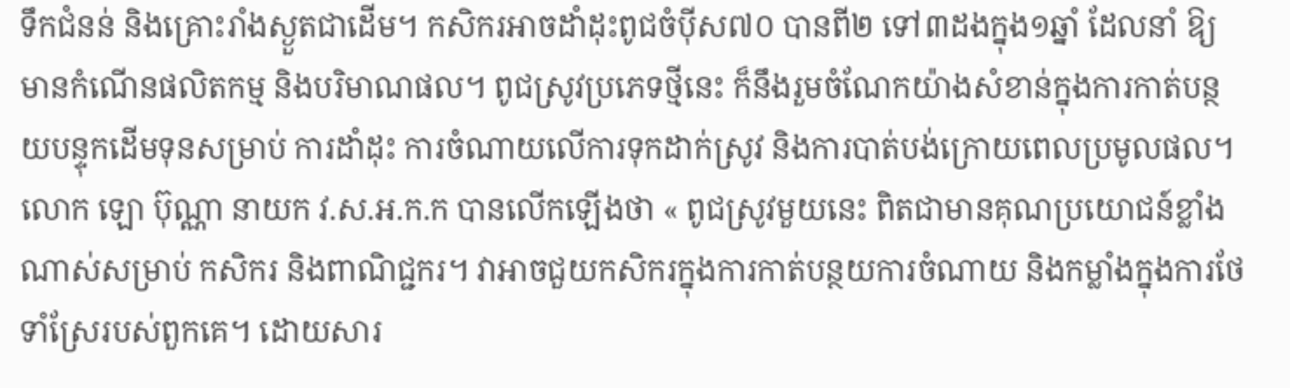ទឹកជំនន់ និងគ្រោះរាំងស្ងួតជាដើម។ កសិករអាចដាំដុះពូជចំប៉ីស៧០ បានពី២ ទៅ៣ដងក្នុង១ឆ្នាំ ដែលនាំ ឱ្យមានកំណើនផលិតកម្ម និងបរិមាណផល។ ពូជស្រូវប្រភេទថ្មីនេះ ក៏នឹងរួមចំណែកយ៉ាងសំខាន់ក្នុងការកាត់បន្ថយបន្ទុកដើមទុនសម្រាប់ ការដាំដុះ ការចំណាយលើការទុកដាក់ស្រូវ និងការបាត់បង់ក្រោយពេលប្រមូលផល។
លោក ឡោ ប៊ុណ្ណា នាយក វ.ស.អ.ក.ក បានលើកឡើងថា « ពូជស្រូវមួយនេះ ពិតជាមានគុណប្រយោជន៍ខ្លាំងណាស់សម្រាប់ កសិករ និងពាណិជ្ជករ។ វាអាចជួយកសិករក្នុងការកាត់បន្ថយការចំណាយ និងកម្លាំងក្នុងការថែទាំស្រែរបស់ពួកគេ។ ដោយសារ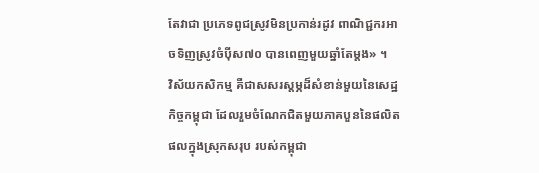តែវាជា ប្រភេទពូជស្រូវមិនប្រកាន់រដូវ ពាណិជ្ជករអាចទិញស្រូវចំប៉ីស៧០ បានពេញមួយឆ្នាំតែម្ដង» ។
វិស័យកសិកម្ម គឺជាសសរស្តម្ភដ៏សំខាន់មួយនៃសេដ្ឋកិច្ចកម្ពុជា ដែលរួមចំណែកជិតមួយភាគបួននៃផលិតផលក្នុងស្រុកសរុប របស់កម្ពុជា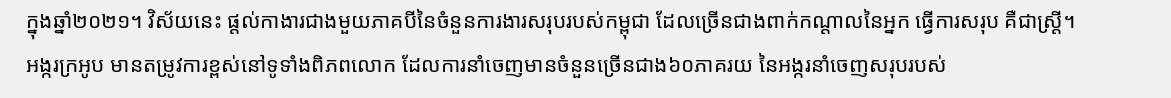ក្នុងឆ្នាំ២០២១។ វិស័យនេះ ផ្ដល់កាងារជាងមួយភាគបីនៃចំនួនការងារសរុបរបស់កម្ពុជា ដែលច្រើនជាងពាក់កណ្ដាលនៃអ្នក ធ្វើការសរុប គឺជាស្ត្រី។
អង្ករក្រអូប មានតម្រូវការខ្ពស់នៅទូទាំងពិភពលោក ដែលការនាំចេញមានចំនួនច្រើនជាង៦០ភាគរយ នៃអង្ករនាំចេញសរុបរបស់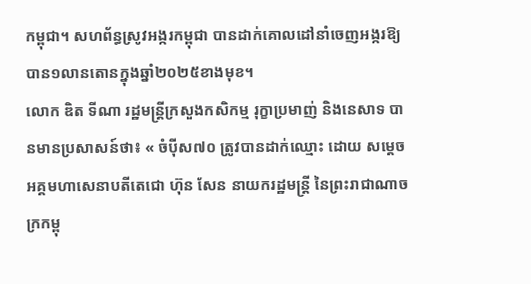កម្ពុជា។ សហព័ន្ធស្រូវអង្ករកម្ពុជា បានដាក់គោលដៅនាំចេញអង្ករឱ្យបាន១លានតោនក្នុងឆ្នាំ២០២៥ខាងមុខ។
លោក ឌិត ទីណា រដ្ឋមន្ត្រីក្រសួងកសិកម្ម រុក្ខាប្រមាញ់ និងនេសាទ បានមានប្រសាសន៍ថា៖ « ចំប៉ីស៧០ ត្រូវបានដាក់ឈ្មោះ ដោយ សម្តេចអគ្គមហាសេនាបតីតេជោ ហ៊ុន សែន នាយករដ្ឋមន្ត្រី នៃព្រះរាជាណាចក្រកម្ពុ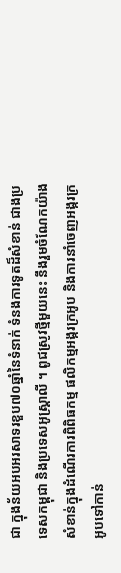ជា ក្នុងន័យអបអរសាទរខួប៧០ឆ្នាំនៃទំនាក់ ទំនងការទូតដ៏សំខាន់ ជាងប្រទេសកម្ពុជា និងប្រទេសអូស្ត្រាលី ។ ពូជស្រូវថ្មីមួយនេះ នឹងរួមចំណែកយ៉ាងសំខាន់ក្នុងដំណើរការពិពិធកម្ម ផលិកម្មអង្ករក្រអូប និងការនាំចេញអង្ករក្រអូបទៅកាន់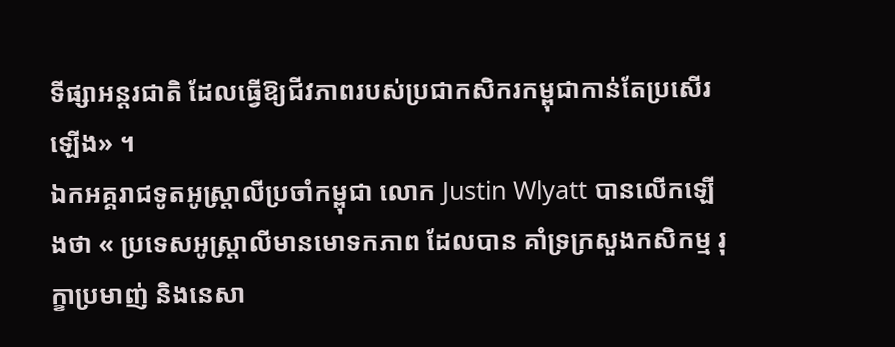ទីផ្សាអន្តរជាតិ ដែលធ្វើឱ្យជីវភាពរបស់ប្រជាកសិករកម្ពុជាកាន់តែប្រសើរឡើង» ។
ឯកអគ្គរាជទូតអូស្ត្រាលីប្រចាំកម្ពុជា លោក Justin Wlyatt បានលើកឡើងថា « ប្រទេសអូស្ត្រាលីមានមោទកភាព ដែលបាន គាំទ្រក្រសួងកសិកម្ម រុក្ខាប្រមាញ់ និងនេសា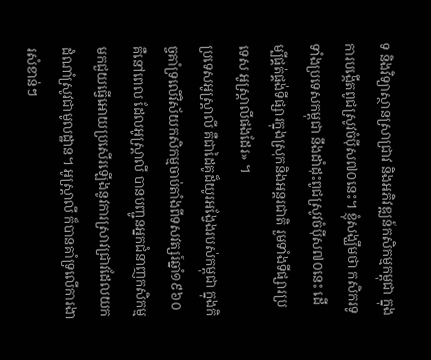ទ និងវិទ្យាស្ថានស្រាជ្រាវ និងអភិវឌ្ឍន៍កសិកម្មកម្ពុជា ក្នុងការបង្កើតពូជស្រូវចំប៉ីស៧០នេះ។ ខ្ញុំសង្ឃឹមថា កសិករទូទាំងប្រទេសកម្ពុជា នឹងដាំដុះពូជស្រូវចំប៉ីស៧០នេះ ដើម្បីផ្គត់ផ្គង់ទីផ្សារក្នុងស្រុកនិងអន្តរជាតិ រួមទាំងទីផ្សារប្រទេស អូស្ត្រាលីផងដែរ» ។
ប្រទេសអូស្ត្រាលី គឺជាដៃគូដ៏យូរអង្វែងរបស់កម្ពុជា ក្នុងកិច្ចគាំទ្រលើវិស័យកសិកម្មចាប់តាំងពីទសវត្សរ៍ឆ្នាំ១៩៦០ គឺនៅពេល ដែលអូស្ត្រាលី បានបញ្ជូនអ្នកជំនាញកសិកម្ម មកជួយធ្វើអោយប្រសើរឡើងនូវការស្រាវជ្រាវដែលយកដំណាំស្រូវជាមូលដ្ឋាន។ អូស្ត្រាលី ក៏បានគាំទ្រលើការងារសំខាន់ៗ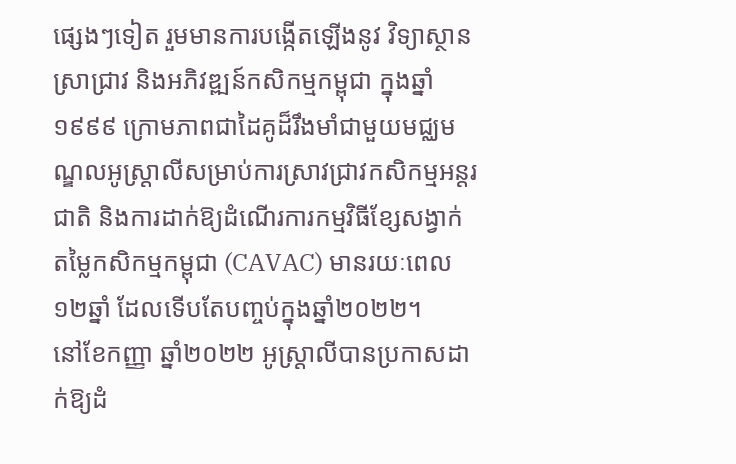ផ្សេងៗទៀត រួមមានការបង្កើតឡើងនូវ វិទ្យាស្ថានស្រាជ្រាវ និងអភិវឌ្ឍន៍កសិកម្មកម្ពុជា ក្នុងឆ្នាំ១៩៩៩ ក្រោមភាពជាដៃគូដ៏រឹងមាំជាមួយមជ្ឈមណ្ឌលអូស្ត្រាលីសម្រាប់ការស្រាវជ្រាវកសិកម្មអន្តរជាតិ និងការដាក់ឱ្យដំណើរការកម្មវិធីខ្សែសង្វាក់ តម្លៃកសិកម្មកម្ពុជា (CAVAC) មានរយៈពេល ១២ឆ្នាំ ដែលទើបតែបញ្ចប់ក្នុងឆ្នាំ២០២២។
នៅខែកញ្ញា ឆ្នាំ២០២២ អូស្ត្រាលីបានប្រកាសដាក់ឱ្យដំ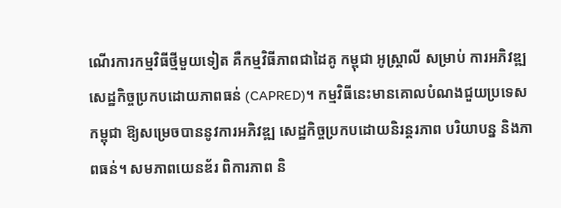ណើរការកម្មវិធីថ្មីមួយទៀត គឺកម្មវិធីភាពជាដៃគូ កម្ពុជា អូស្ត្រាលី សម្រាប់ ការអភិវឌ្ឍសេដ្ឋកិច្ចប្រកបដោយភាពធន់ (CAPRED)។ កម្មវិធីនេះមានគោលបំណងជួយប្រទេសកម្ពុជា ឱ្យសម្រេចបាននូវការអភិវឌ្ឍ សេដ្ឋកិច្ចប្រកបដោយនិរន្តរភាព បរិយាបន្ន និងភាពធន់។ សមភាពយេនឌ័រ ពិការភាព និ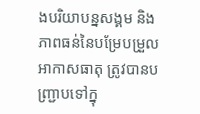ងបរិយាបន្នសង្គម និងភាពធន់នៃបម្រែបម្រួល អាកាសធាតុ ត្រូវបានបញ្ជ្រាបទៅក្នុ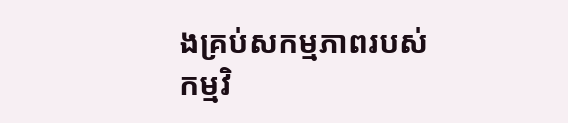ងគ្រប់សកម្មភាពរបស់កម្មវិ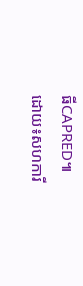ធីCAPRED៕
ដោយ៖សហការី